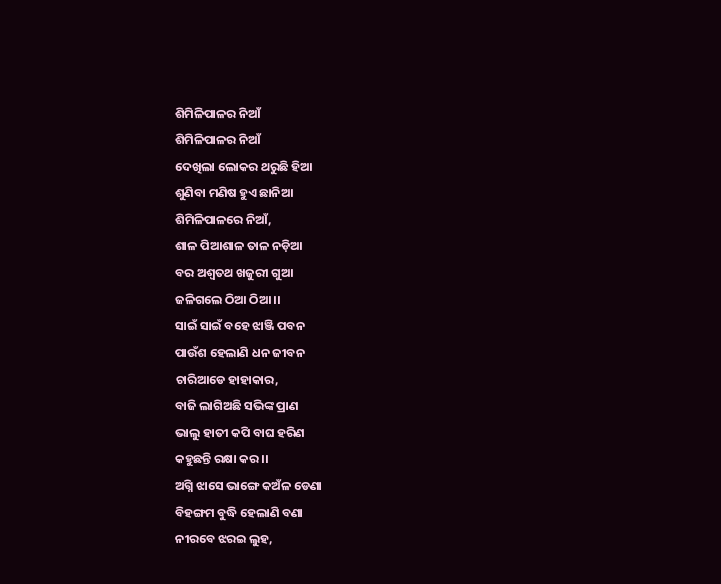ଶିମିଳିପାଳର ନିଆଁ
ଶିମିଳିପାଳର ନିଆଁ
ଦେଖିଲା ଲୋକର ଥରୁଛି ହିଆ
ଶୁଣିବା ମଣିଷ ହୁଏ ଛାନିଆ
ଶିମିଳିପାଳରେ ନିଆଁ,
ଶାଳ ପିଆଶାଳ ତାଳ ନଡ଼ିଆ
ବର ଅଶ୍ୱତଥ ଖଜୁରୀ ଗୁଆ
ଜଳିଗଲେ ଠିଆ ଠିଆ ।।
ସାଇଁ ସାଇଁ ବହେ ଝାଞ୍ଜି ପବନ
ପାଉଁଶ ହେଲାଣି ଧନ ଜୀବନ
ଚାରିଆଡେ ହାହାକାର,
ବାଜି ଲାଗିଅଛି ସଭିଙ୍କ ପ୍ରାଣ
ଭାଲୁ ହାତୀ କପି ବାଘ ହରିଣ
କହୁଛନ୍ତି ରକ୍ଷା କର ।।
ଅଗ୍ନି ଝାସେ ଭାଙ୍ଗେ କଅଁଳ ଡେଣା
ବିହଙ୍ଗମ ବୁଦ୍ଧି ହେଲାଣି ବଣା
ନୀରବେ ଝରଇ ଲୁହ,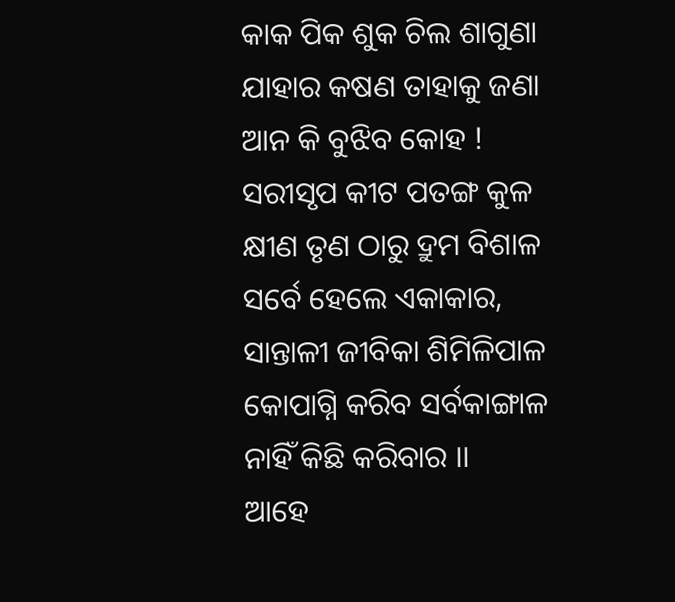କାକ ପିକ ଶୁକ ଚିଲ ଶାଗୁଣା
ଯାହାର କଷଣ ତାହାକୁ ଜଣା
ଆନ କି ବୁଝିବ କୋହ !
ସରୀସୃପ କୀଟ ପତଙ୍ଗ କୁଳ
କ୍ଷୀଣ ତୃଣ ଠାରୁ ଦ୍ରୁମ ବିଶାଳ
ସର୍ବେ ହେଲେ ଏକାକାର,
ସାନ୍ତାଳୀ ଜୀବିକା ଶିମିଳିପାଳ
କୋପାଗ୍ନି କରିବ ସର୍ବକାଙ୍ଗାଳ
ନାହିଁ କିଛି କରିବାର ।।
ଆହେ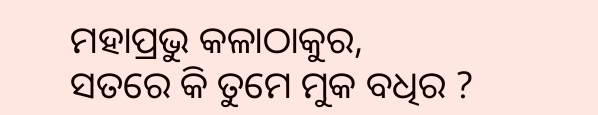ମହାପ୍ରଭୁ କଳାଠାକୁର,
ସତରେ କି ତୁମେ ମୁକ ବଧିର ?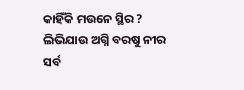କାହିଁକି ମଉନେ ସ୍ଥିର ?
ଲିଭିଯାଉ ଅଗ୍ନି ବରଷୁ ନୀର
ସର୍ବ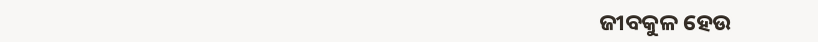ଜୀବକୁଳ ହେଉ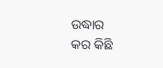ଉଦ୍ଧାର
କର କିଛି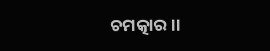ଚମତ୍କାର ।।